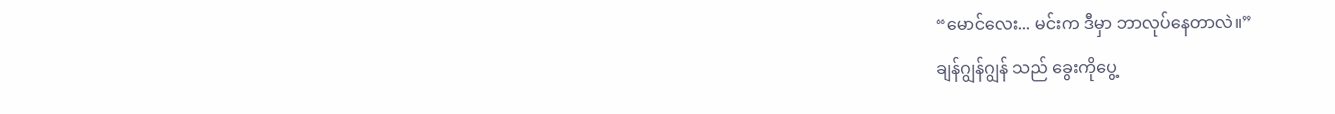“မောင်လေး... မင်းက ဒီမှာ ဘာလုပ်နေတာလဲ။”
ချန်ဂျွန်ဂျွန် သည် ခွေးကိုပွေ့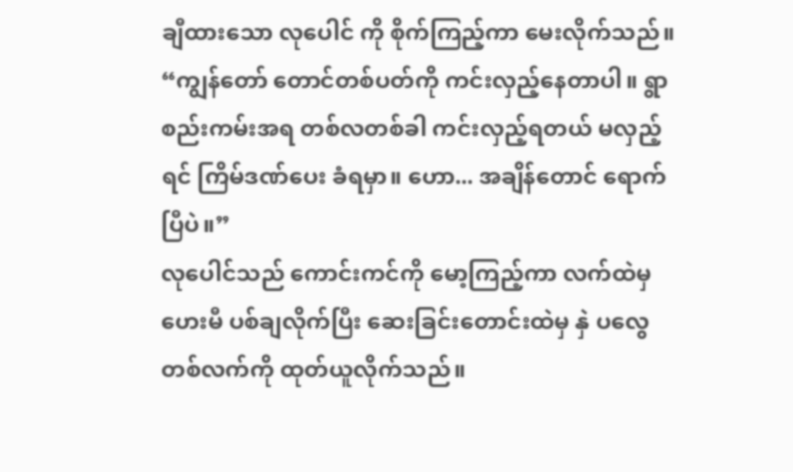ချီထားသော လုပေါင် ကို စိုက်ကြည့်ကာ မေးလိုက်သည်။
“ကျွန်တော် တောင်တစ်ပတ်ကို ကင်းလှည့်နေတာပါ။ ရွာစည်းကမ်းအရ တစ်လတစ်ခါ ကင်းလှည့်ရတယ် မလှည့်ရင် ကြိမ်ဒဏ်ပေး ခံရမှာ။ ဟော... အချိန်တောင် ရောက်ပြီပဲ။”
လုပေါင်သည် ကောင်းကင်ကို မော့ကြည့်ကာ လက်ထဲမှ ဟေးမီ ပစ်ချလိုက်ပြီး ဆေးခြင်းတောင်းထဲမှ နှဲ ပလွေ တစ်လက်ကို ထုတ်ယူလိုက်သည်။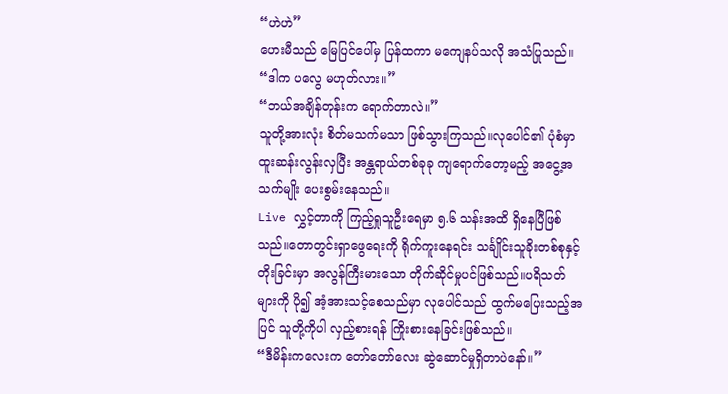“ဟဲဟဲ”
ဟေးမီသည် မြေပြင်ပေါ်မှ ပြန်ထကာ မကျေနပ်သလို အသံပြုသည်။
“ဒါက ပလွေ မဟုတ်လား။”
“ဘယ်အချိန်တုန်းက ရောက်တာလဲ။”
သူတို့အားလုံး စိတ်မသက်မသာ ဖြစ်သွားကြသည်။လုပေါင်၏ ပုံစံမှာ ထူးဆန်းလွန်းလှပြီး အန္တရာယ်တစ်ခုခု ကျရောက်တော့မည့် အငွေ့အသက်မျိုး ပေးစွမ်းနေသည်။
Live လွှင့်တာကို ကြည့်ရှုသူဦးရေမှာ ၅.၆ သန်းအထိ ရှိနေပြီဖြစ်သည်။တောတွင်းရှာဖွေရေးကို ရိုက်ကူးနေရင်း သင်္ချိုင်းသူခိုးတစ်စုနှင့် တိုးခြင်းမှာ အလွန်ကြီးမားသော တိုက်ဆိုင်မှုပင်ဖြစ်သည်။ပရိသတ်များကို ပို၍ အံ့အားသင့်စေသည်မှာ လုပေါင်သည် ထွက်မပြေးသည့်အပြင် သူတို့ကိုပါ လှည့်စားရန် ကြိုးစားနေခြင်းဖြစ်သည်။
“ဒီမိန်းကလေးက တော်တော်လေး ဆွဲဆောင်မှုရှိတာပဲနော်။”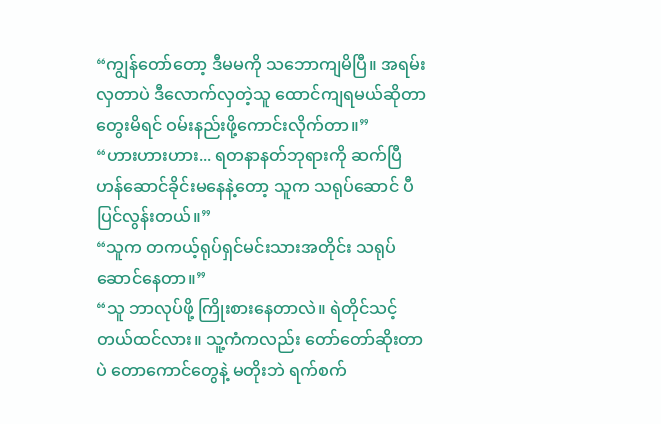“ကျွန်တော်တော့ ဒီမမကို သဘောကျမိပြီ။ အရမ်းလှတာပဲ ဒီလောက်လှတဲ့သူ ထောင်ကျရမယ်ဆိုတာ တွေးမိရင် ဝမ်းနည်းဖို့ကောင်းလိုက်တာ။”
“ဟားဟားဟား... ရတနာနတ်ဘုရားကို ဆက်ပြီ ဟန်ဆောင်ခိုင်းမနေနဲ့တော့ သူက သရုပ်ဆောင် ပီပြင်လွန်းတယ်။”
“သူက တကယ့်ရုပ်ရှင်မင်းသားအတိုင်း သရုပ်ဆောင်နေတာ။”
“သူ ဘာလုပ်ဖို့ ကြိုးစားနေတာလဲ။ ရဲတိုင်သင့်တယ်ထင်လား။ သူ့ကံကလည်း တော်တော်ဆိုးတာပဲ တောကောင်တွေနဲ့ မတိုးဘဲ ရက်စက်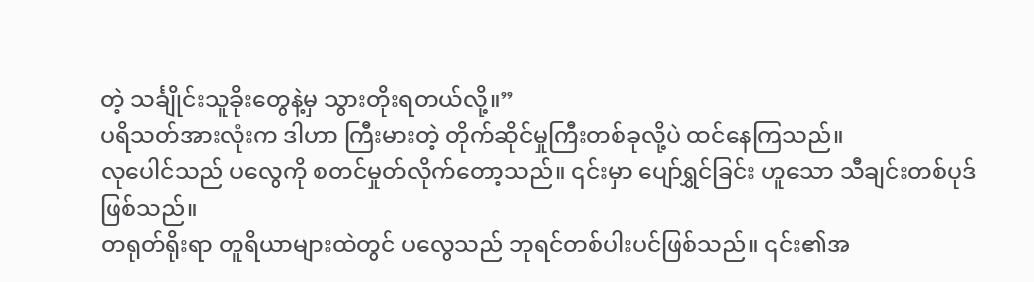တဲ့ သင်္ချိုင်းသူခိုးတွေနဲ့မှ သွားတိုးရတယ်လို့။”
ပရိသတ်အားလုံးက ဒါဟာ ကြီးမားတဲ့ တိုက်ဆိုင်မှုကြီးတစ်ခုလို့ပဲ ထင်နေကြသည်။
လုပေါင်သည် ပလွေကို စတင်မှုတ်လိုက်တော့သည်။ ၎င်းမှာ ပျော်ရွှင်ခြင်း ဟူသော သီချင်းတစ်ပုဒ်ဖြစ်သည်။
တရုတ်ရိုးရာ တူရိယာများထဲတွင် ပလွေသည် ဘုရင်တစ်ပါးပင်ဖြစ်သည်။ ၎င်း၏အ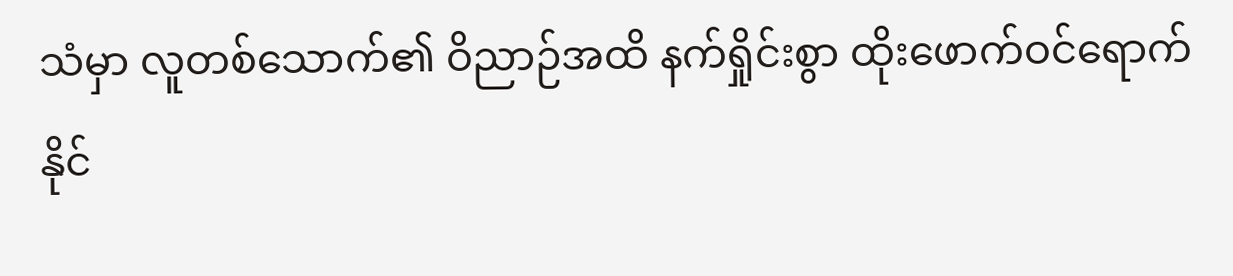သံမှာ လူတစ်သောက်၏ ဝိညာဉ်အထိ နက်ရှိုင်းစွာ ထိုးဖောက်ဝင်ရောက်နိုင်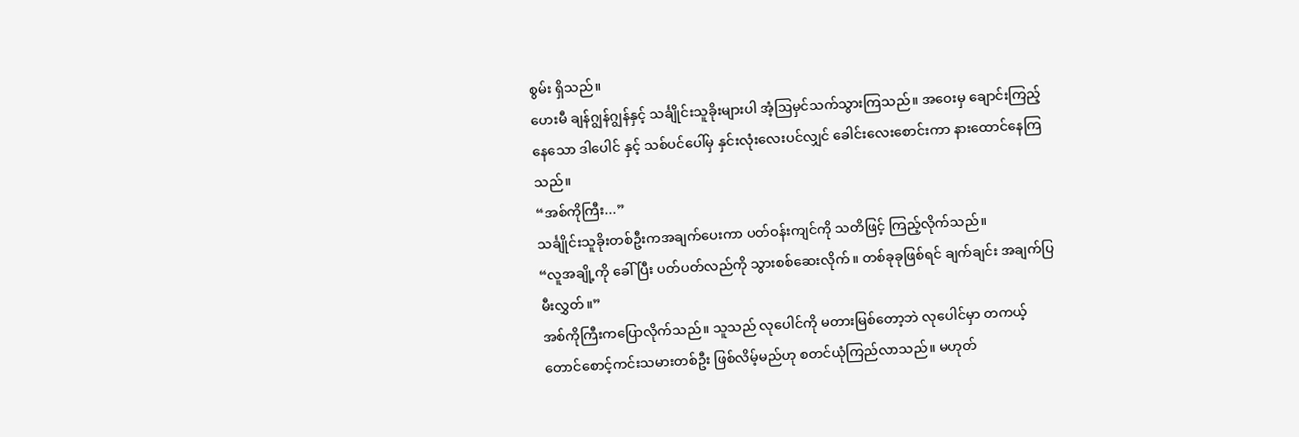စွမ်း ရှိသည်။
ဟေးမီ ချန်ဂျွန်ဂျွန်နှင့် သင်္ချိုင်းသူခိုးများပါ အံ့ဩမှင်သက်သွားကြသည်။ အဝေးမှ ချောင်းကြည့်နေသော ဒါပေါင် နှင့် သစ်ပင်ပေါ်မှ နှင်းလုံးလေးပင်လျှင် ခေါင်းလေးစောင်းကာ နားထောင်နေကြသည်။
“အစ်ကိုကြီး...”
သင်္ချိုင်းသူခိုးတစ်ဦးကအချက်ပေးကာ ပတ်ဝန်းကျင်ကို သတိဖြင့် ကြည့်လိုက်သည်။
“လူအချို့ကို ခေါ်ပြီး ပတ်ပတ်လည်ကို သွားစစ်ဆေးလိုက်။ တစ်ခုခုဖြစ်ရင် ချက်ချင်း အချက်ပြမီးလွှတ်။”
အစ်ကိုကြီးကပြောလိုက်သည်။ သူသည် လုပေါင်ကို မတားမြစ်တော့ဘဲ လုပေါင်မှာ တကယ့်တောင်စောင့်ကင်းသမားတစ်ဦး ဖြစ်လိမ့်မည်ဟု စတင်ယုံကြည်လာသည်။ မဟုတ်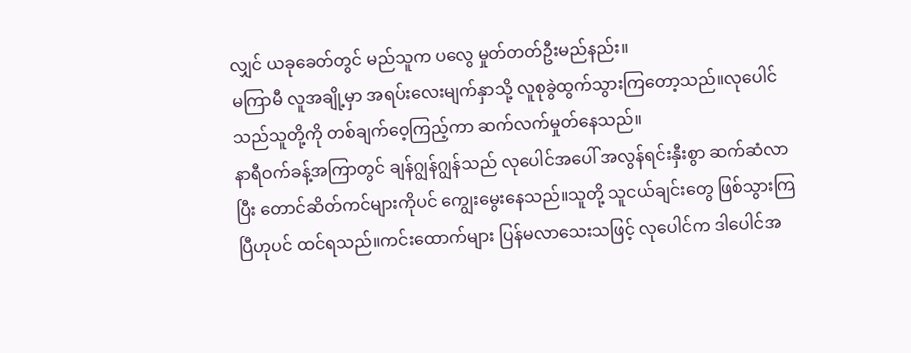လျှင် ယခုခေတ်တွင် မည်သူက ပလွေ မှုတ်တတ်ဦးမည်နည်း။
မကြာမီ လူအချို့မှာ အရပ်းလေးမျက်နှာသို့ လူစုခွဲထွက်သွားကြတော့သည်။လုပေါင်သည်သူတို့ကို တစ်ချက်ဝေ့ကြည့်ကာ ဆက်လက်မှုတ်နေသည်။
နာရီဝက်ခန့်အကြာတွင် ချန်ဂျွန်ဂျွန်သည် လုပေါင်အပေါ် အလွန်ရင်းနှီးစွာ ဆက်ဆံလာပြီး တောင်ဆိတ်ကင်များကိုပင် ကျွေးမွေးနေသည်။သူတို့ သူငယ်ချင်းတွေ ဖြစ်သွားကြပြီဟုပင် ထင်ရသည်။ကင်းထောက်များ ပြန်မလာသေးသဖြင့် လုပေါင်က ဒါပေါင်အ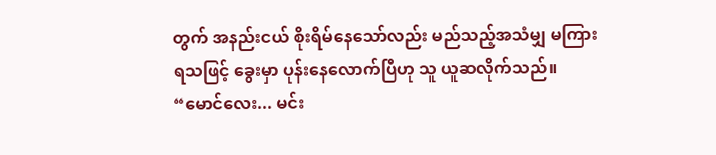တွက် အနည်းငယ် စိုးရိမ်နေသော်လည်း မည်သည့်အသံမျှ မကြားရသဖြင့် ခွေးမှာ ပုန်းနေလောက်ပြီဟု သူ ယူဆလိုက်သည်။
“မောင်လေး... မင်း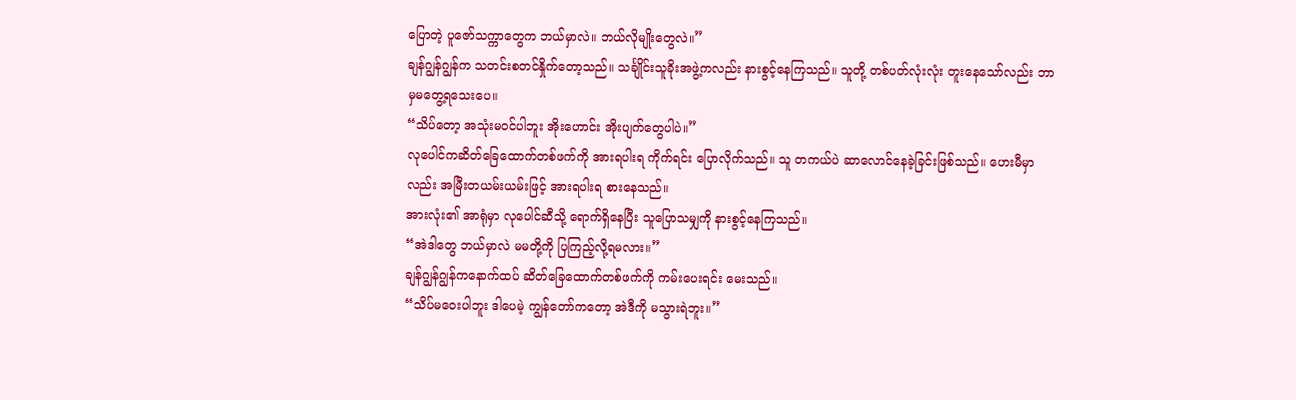ပြောတဲ့ ပူဇော်သက္ကာတွေက ဘယ်မှာလဲ။ ဘယ်လိုမျိုးတွေလဲ။”
ချန်ဂျွန်ဂျွန်က သတင်းစတင်နှိုက်တော့သည်။ သင်္ချိုင်းသူခိုးအဖွဲ့ကလည်း နားစွင့်နေကြသည်။ သူတို့ တစ်ပတ်လုံးလုံး တူးနေသော်လည်း ဘာမှမတွေ့ရသေးပေ။
“သိပ်တော့ အသုံးမဝင်ပါဘူး အိုးဟောင်း အိုးပျက်တွေပါပဲ။”
လုပေါင်ကဆိတ်ခြေထောက်တစ်ဖက်ကို အားရပါးရ ကိုက်ရင်း ပြောလိုက်သည်။ သူ တကယ်ပဲ ဆာလောင်နေခဲ့ခြင်းဖြစ်သည်။ ဟေးမီမှာလည်း အမြီးတယမ်းယမ်းဖြင့် အားရပါးရ စားနေသည်။
အားလုံး၏ အာရုံမှာ လုပေါင်ဆီသို့ ရောက်ရှိနေပြီး သူပြောသမျှကို နားစွင့်နေကြသည်။
“အဲဒါတွေ ဘယ်မှာလဲ မမတို့ကို ပြကြည့်လို့ရမလား။”
ချန်ဂျွန်ဂျွန်ကနောက်ထပ် ဆိတ်ခြေထောက်တစ်ဖက်ကို ကမ်းပေးရင်း မေးသည်။
“သိပ်မဝေးပါဘူး ဒါပေမဲ့ ကျွန်တော်ကတော့ အဲဒီကို မသွားရဲဘူး။”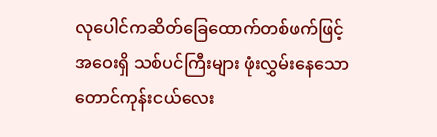လုပေါင်ကဆိတ်ခြေထောက်တစ်ဖက်ဖြင့် အဝေးရှိ သစ်ပင်ကြီးများ ဖုံးလွှမ်းနေသော တောင်ကုန်းငယ်လေး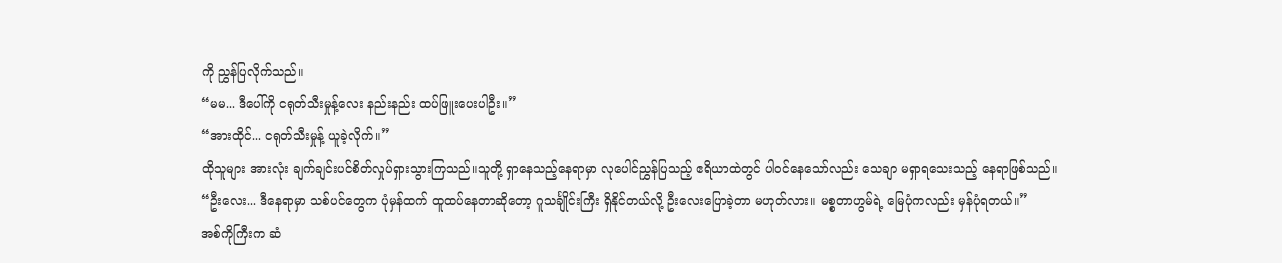ကို ညွှန်ပြလိုက်သည်။
“မမ... ဒီပေါ်ကို ငရုတ်သီးမှုန့်လေး နည်းနည်း ထပ်ဖြူးပေးပါဦး။”
“အားထိုင်... ငရုတ်သီးမှုန့် ယူခဲ့လိုက်။”
ထိုသူများ အားလုံး ချက်ချင်းပင်စိတ်လှုပ်ရှားသွားကြသည်။သူတို့ ရှာနေသည့်နေရာမှာ လုပေါင်ညွှန်ပြသည့် ဧရိယာထဲတွင် ပါဝင်နေသော်လည်း သေချာ မရှာရသေးသည့် နေရာဖြစ်သည်။
“ဦးလေး... ဒီနေရာမှာ သစ်ပင်တွေက ပုံမှန်ထက် ထူထပ်နေတာဆိုတော့ ဂူသင်္ချိုင်းကြီး ရှိနိုင်တယ်လို့ ဦးလေးပြောခဲ့တာ မဟုတ်လား။ မစ္စတာဟွမ်ရဲ့ မြေပုံကလည်း မှန်ပုံရတယ်။”
အစ်ကိုကြီးက ဆံ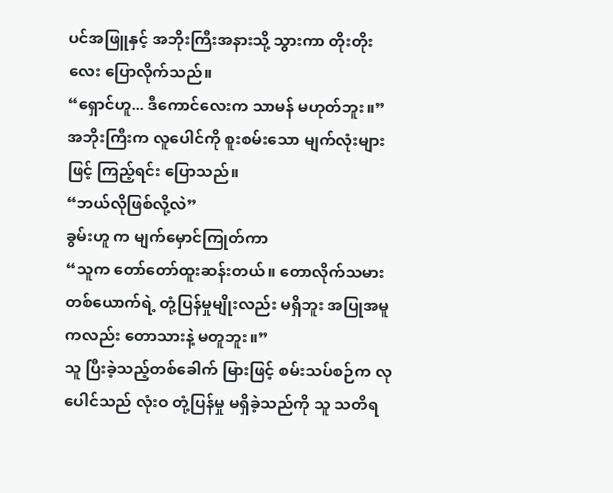ပင်အဖြူနှင့် အဘိုးကြီးအနားသို့ သွားကာ တိုးတိုးလေး ပြောလိုက်သည်။
“ရှောင်ဟူ... ဒီကောင်လေးက သာမန် မဟုတ်ဘူး။”
အဘိုးကြီးက လူပေါင်ကို စူးစမ်းသော မျက်လုံးများဖြင့် ကြည့်ရင်း ပြောသည်။
“ဘယ်လိုဖြစ်လို့လဲ”
ခွမ်းဟူ က မျက်မှောင်ကြုတ်ကာ
“သူက တော်တော်ထူးဆန်းတယ်။ တောလိုက်သမားတစ်ယောက်ရဲ့ တုံ့ပြန်မှုမျိုးလည်း မရှိဘူး အပြုအမူကလည်း တောသားနဲ့ မတူဘူး။”
သူ ပြီးခဲ့သည့်တစ်ခေါက် မြားဖြင့် စမ်းသပ်စဉ်က လုပေါင်သည် လုံးဝ တုံ့ပြန်မှု မရှိခဲ့သည်ကို သူ သတိရ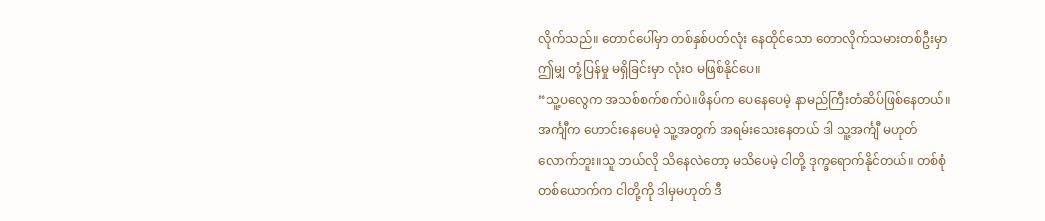လိုက်သည်။ တောင်ပေါ်မှာ တစ်နှစ်ပတ်လုံး နေထိုင်သော တောလိုက်သမားတစ်ဦးမှာ ဤမျှ တုံ့ပြန်မှု မရှိခြင်းမှာ လုံးဝ မဖြစ်နိုင်ပေ။
“သူ့ပလွေက အသစ်စက်စက်ပဲ။ဖိနပ်က ပေနေပေမဲ့ နာမည်ကြီးတံဆိပ်ဖြစ်နေတယ်။ အင်္ကျီက ဟောင်းနေပေမဲ့ သူ့အတွက် အရမ်းသေးနေတယ် ဒါ သူ့အင်္ကျီ မဟုတ်လောက်ဘူး။သူ ဘယ်လို သိနေလဲတော့ မသိပေမဲ့ ငါတို့ ဒုက္ခရောက်နိုင်တယ်။ တစ်စုံတစ်ယောက်က ငါတို့ကို ဒါမှမဟုတ် ဒီ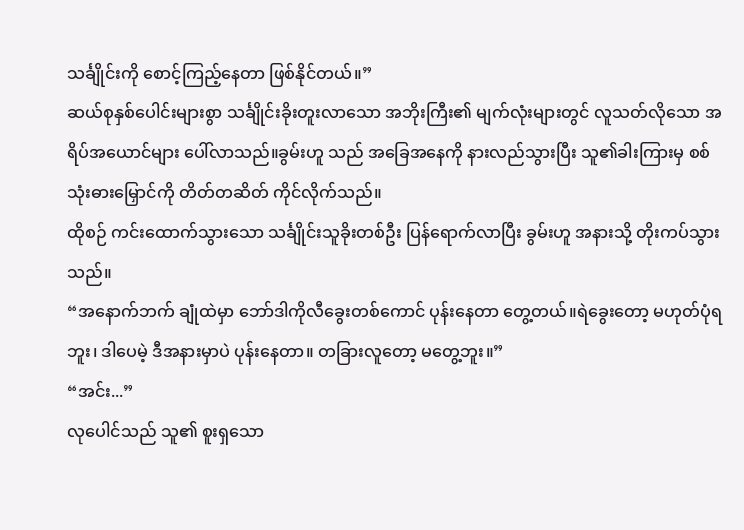သင်္ချိုင်းကို စောင့်ကြည့်နေတာ ဖြစ်နိုင်တယ်။”
ဆယ်စုနှစ်ပေါင်းများစွာ သင်္ချိုင်းခိုးတူးလာသော အဘိုးကြီး၏ မျက်လုံးများတွင် လူသတ်လိုသော အရိပ်အယောင်များ ပေါ်လာသည်။ခွမ်းဟူ သည် အခြေအနေကို နားလည်သွားပြီး သူ၏ခါးကြားမှ စစ်သုံးဓားမြှောင်ကို တိတ်တဆိတ် ကိုင်လိုက်သည်။
ထိုစဉ် ကင်းထောက်သွားသော သင်္ချိုင်းသူခိုးတစ်ဦး ပြန်ရောက်လာပြီး ခွမ်းဟူ အနားသို့ တိုးကပ်သွားသည်။
“အနောက်ဘက် ချုံထဲမှာ ဘော်ဒါကိုလီခွေးတစ်ကောင် ပုန်းနေတာ တွေ့တယ်။ရဲခွေးတော့ မဟုတ်ပုံရဘူး၊ ဒါပေမဲ့ ဒီအနားမှာပဲ ပုန်းနေတာ။ တခြားလူတော့ မတွေ့ဘူး။”
“အင်း...”
လုပေါင်သည် သူ၏ စူးရှသော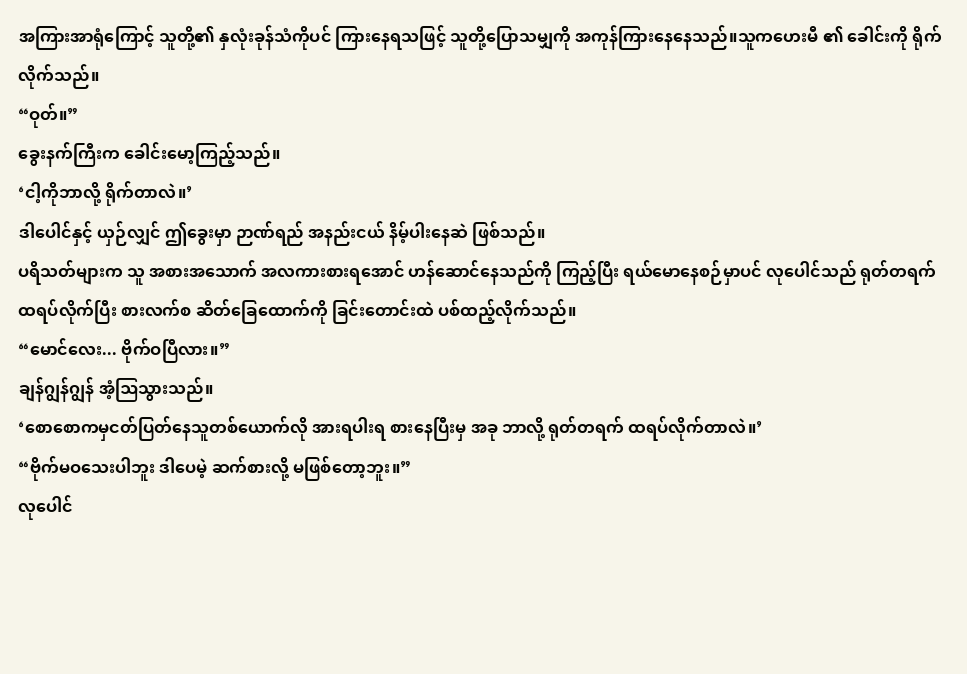အကြားအာရုံကြောင့် သူတို့၏ နှလုံးခုန်သံကိုပင် ကြားနေရသဖြင့် သူတို့ပြောသမျှကို အကုန်ကြားနေနေသည်။သူကဟေးမီ ၏ ခေါင်းကို ရိုက်လိုက်သည်။
“ဝုတ်။”
ခွေးနက်ကြီးက ခေါင်းမော့ကြည့်သည်။
‘ငါ့ကိုဘာလို့ ရိုက်တာလဲ။’
ဒါပေါင်နှင့် ယှဉ်လျှင် ဤခွေးမှာ ဉာဏ်ရည် အနည်းငယ် နိမ့်ပါးနေဆဲ ဖြစ်သည်။
ပရိသတ်များက သူ အစားအသောက် အလကားစားရအောင် ဟန်ဆောင်နေသည်ကို ကြည့်ပြီး ရယ်မောနေစဉ်မှာပင် လုပေါင်သည် ရုတ်တရက် ထရပ်လိုက်ပြီး စားလက်စ ဆိတ်ခြေထောက်ကို ခြင်းတောင်းထဲ ပစ်ထည့်လိုက်သည်။
“မောင်လေး... ဗိုက်ဝပြီလား။”
ချန်ဂျွန်ဂျွန် အံ့ဩသွားသည်။
‘စောစောကမှငတ်ပြတ်နေသူတစ်ယောက်လို အားရပါးရ စားနေပြီးမှ အခု ဘာလို့ ရုတ်တရက် ထရပ်လိုက်တာလဲ။’
“ဗိုက်မဝသေးပါဘူး ဒါပေမဲ့ ဆက်စားလို့ မဖြစ်တော့ဘူး။”
လုပေါင်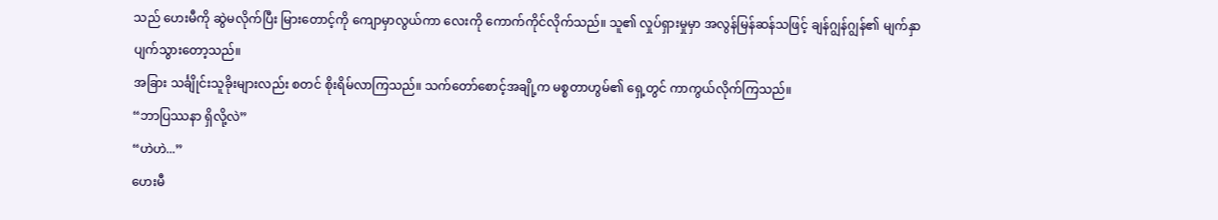သည် ဟေးမီကို ဆွဲမလိုက်ပြီး မြားတောင့်ကို ကျောမှာလွယ်ကာ လေးကို ကောက်ကိုင်လိုက်သည်။ သူ၏ လှုပ်ရှားမှုမှာ အလွန်မြန်ဆန်သဖြင့် ချန်ဂျွန်ဂျွန်၏ မျက်နှာ ပျက်သွားတော့သည်။
အခြား သင်္ချိုင်းသူခိုးများလည်း စတင် စိုးရိမ်လာကြသည်။ သက်တော်စောင့်အချို့က မစ္စတာဟွမ်၏ ရှေ့တွင် ကာကွယ်လိုက်ကြသည်။
“ဘာပြဿနာ ရှိလို့လဲ”
“ဟဲဟဲ...”
ဟေးမီ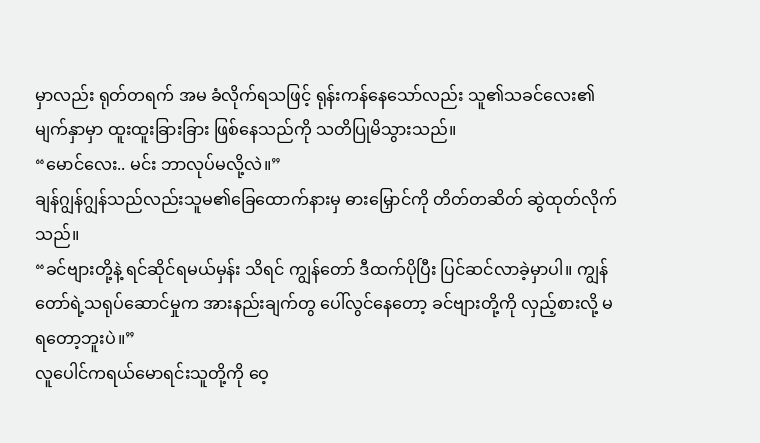မှာလည်း ရုတ်တရက် အမ ခံလိုက်ရသဖြင့် ရုန်းကန်နေသော်လည်း သူ၏သခင်လေး၏ မျက်နှာမှာ ထူးထူးခြားခြား ဖြစ်နေသည်ကို သတိပြုမိသွားသည်။
“မောင်လေး.. မင်း ဘာလုပ်မလို့လဲ။”
ချန်ဂျွန်ဂျွန်သည်လည်းသူမ၏ခြေထောက်နားမှ ဓားမြှောင်ကို တိတ်တဆိတ် ဆွဲထုတ်လိုက်သည်။
“ခင်ဗျားတို့နဲ့ ရင်ဆိုင်ရမယ်မှန်း သိရင် ကျွန်တော် ဒီထက်ပိုပြီး ပြင်ဆင်လာခဲ့မှာပါ။ ကျွန်တော်ရဲ့သရုပ်ဆောင်မှုက အားနည်းချက်တွ ပေါ်လွင်နေတော့ ခင်ဗျားတို့ကို လှည့်စားလို့ မရတော့ဘူးပဲ။”
လူပေါင်ကရယ်မောရင်းသူတို့ကို ဝေ့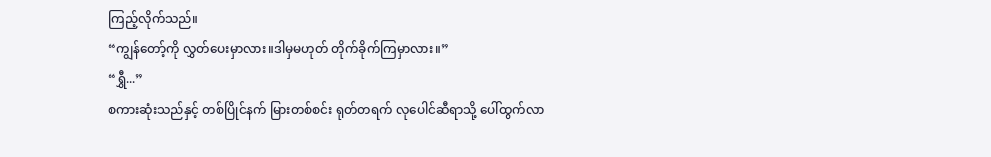ကြည့်လိုက်သည်။
“ကျွန်တော့်ကို လွှတ်ပေးမှာလား။ဒါမှမဟုတ် တိုက်ခိုက်ကြမှာလား။”
“ရွှီ...”
စကားဆုံးသည်နှင့် တစ်ပြိုင်နက် မြားတစ်စင်း ရုတ်တရက် လုပေါင်ဆီရာသို့ ပေါ်ထွက်လာ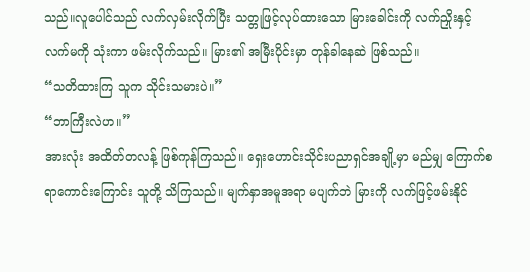သည်။လူပေါင်သည် လက်လှမ်းလိုက်ပြီး သတ္တုဖြင့်လုပ်ထားသော မြားခေါင်းကို လက်ညှိုးနှင့် လက်မကို သုံးကာ ဖမ်းလိုက်သည်။ မြား၏ အမြီးပိုင်းမှာ တုန်ခါနေဆဲ ဖြစ်သည်။
“သတိထားကြ သူက သိုင်းသမားပဲ။”
“ဘာကြီးလဲဟ။”
အားလုံး အထိတ်တလန့် ဖြစ်ကုန်ကြသည်။ ရှေးဟောင်းသိုင်းပညာရှင်အချို့မှာ မည်မျှ ကြောက်စရာကောင်းကြောင်း သူတို့ သိကြသည်။ မျက်နှာအမူအရာ မပျက်ဘဲ မြားကို လက်ဖြင့်ဖမ်းနိုင်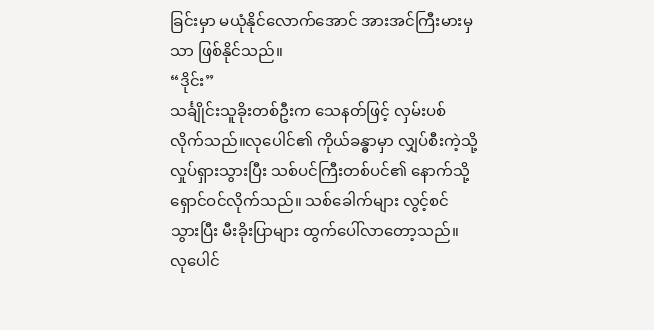ခြင်းမှာ မယုံနိုင်လောက်အောင် အားအင်ကြီးမားမှသာ ဖြစ်နိုင်သည်။
“ဒိုင်း”
သင်္ချိုင်းသူခိုးတစ်ဦးက သေနတ်ဖြင့် လှမ်းပစ်လိုက်သည်။လုပေါင်၏ ကိုယ်ခန္ဓာမှာ လျှပ်စီးကဲ့သို့ လှုပ်ရှားသွားပြီး သစ်ပင်ကြီးတစ်ပင်၏ နောက်သို့ ရှောင်ဝင်လိုက်သည်။ သစ်ခေါက်များ လွင့်စင်သွားပြီး မီးခိုးပြာများ ထွက်ပေါ်လာတော့သည်။
လုပေါင်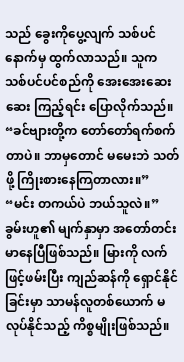သည် ခွေးကိုပွေ့လျက် သစ်ပင်နောက်မှ ထွက်လာသည်။ သူက သစ်ပင်ပင်စည်ကို အေးအေးဆေးဆေး ကြည့်ရင်း ပြောလိုက်သည်။
“ခင်ဗျားတို့က တော်တော်ရက်စက်တာပဲ။ ဘာမှတောင် မမေးဘဲ သတ်ဖို့ ကြိုးစားနေကြတာလား။”
“မင်း တကယ်ပဲ ဘယ်သူလဲ။”
ခွမ်းဟူ၏ မျက်နှာမှာ အတော်တင်းမာနေပြီဖြစ်သည်။ မြားကို လက်ဖြင့်ဖမ်းပြီး ကျည်ဆန်ကို ရှောင်နိုင်ခြင်းမှာ သာမန်လူတစ်ယောက် မလုပ်နိုင်သည့် ကိစ္စမျိုးဖြစ်သည်။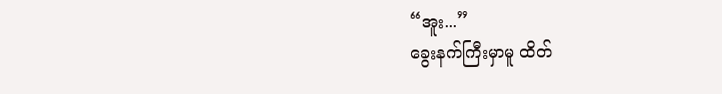“အူး...”
ခွေးနက်ကြီးမှာမူ ထိတ်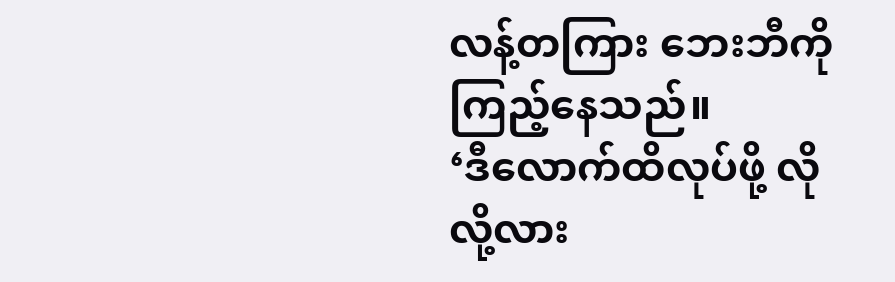လန့်တကြား ဘေးဘီကို ကြည့်နေသည်။
‘ဒီလောက်ထိလုပ်ဖို့ လိုလို့လား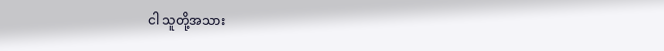ငါ သူတို့အသား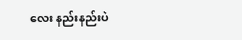လေး နည်းနည်းပဲ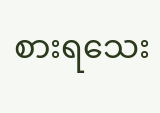စားရသေး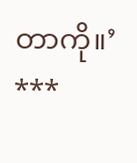တာကို။’
***